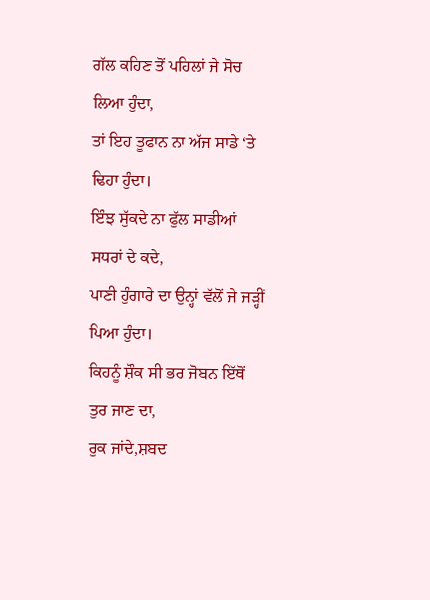ਗੱਲ ਕਹਿਣ ਤੋਂ ਪਹਿਲਾਂ ਜੇ ਸੋਚ ਲਿਆ ਹੁੰਦਾ,
ਤਾਂ ਇਹ ਤੂਫਾਨ ਨਾ ਅੱਜ ਸਾਡੇ ‘ਤੇ ਢਿਹਾ ਹੁੰਦਾ।
ਇੰਝ ਸੁੱਕਦੇ ਨਾ ਫੁੱਲ ਸਾਡੀਆਂ ਸਧਰਾਂ ਦੇ ਕਦੇ,
ਪਾਣੀ ਹੁੰਗਾਰੇ ਦਾ ਉਨ੍ਹਾਂ ਵੱਲੋਂ ਜੇ ਜੜ੍ਹੀਂ ਪਿਆ ਹੁੰਦਾ।
ਕਿਹਨੂੰ ਸ਼ੌਕ ਸੀ ਭਰ ਜੋਬਨ ਇੱਥੋਂ ਤੁਰ ਜਾਣ ਦਾ,
ਰੁਕ ਜਾਂਦੇ,ਸ਼ਬਦ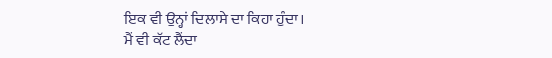ਇਕ ਵੀ ਉਨ੍ਹਾਂ ਦਿਲਾਸੇ ਦਾ ਕਿਹਾ ਹੁੰਦਾ।
ਮੈਂ ਵੀ ਕੱਟ ਲੈਂਦਾ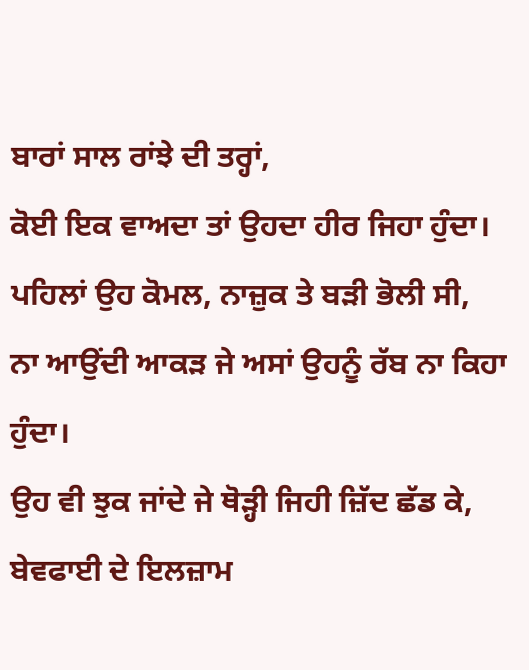ਬਾਰਾਂ ਸਾਲ ਰਾਂਝੇ ਦੀ ਤਰ੍ਹਾਂ,
ਕੋਈ ਇਕ ਵਾਅਦਾ ਤਾਂ ਉਹਦਾ ਹੀਰ ਜਿਹਾ ਹੁੰਦਾ।
ਪਹਿਲਾਂ ਉਹ ਕੋਮਲ, ਨਾਜ਼ੁਕ ਤੇ ਬੜੀ ਭੋਲੀ ਸੀ,
ਨਾ ਆਉਂਦੀ ਆਕੜ ਜੇ ਅਸਾਂ ਉਹਨੂੰ ਰੱਬ ਨਾ ਕਿਹਾ ਹੁੰਦਾ।
ਉਹ ਵੀ ਝੁਕ ਜਾਂਦੇ ਜੇ ਥੋੜ੍ਹੀ ਜਿਹੀ ਜ਼ਿੱਦ ਛੱਡ ਕੇ,
ਬੇਵਫਾਈ ਦੇ ਇਲਜ਼ਾਮ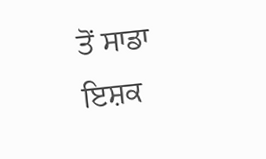ਤੋਂ ਸਾਡਾ ਇਸ਼ਕ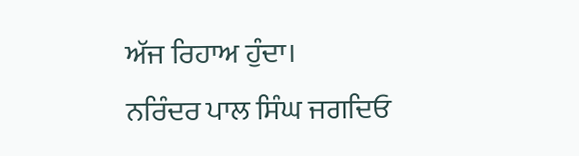ਅੱਜ ਰਿਹਾਅ ਹੁੰਦਾ।
ਨਰਿੰਦਰ ਪਾਲ ਸਿੰਘ ਜਗਦਿਓ